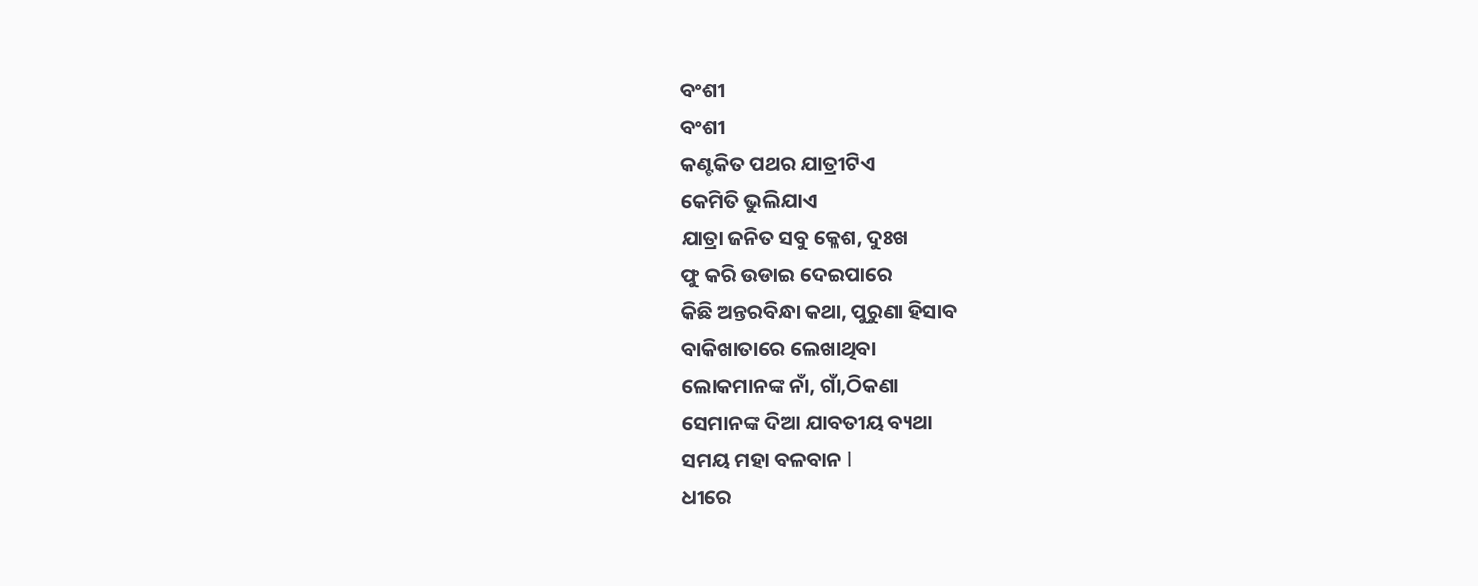ବଂଶୀ
ବଂଶୀ
କଣ୍ଟକିତ ପଥର ଯାତ୍ରୀଟିଏ
କେମିତି ଭୁଲିଯାଏ
ଯାତ୍ରା ଜନିତ ସବୁ କ୍ଳେଶ, ଦୁଃଖ
ଫୁ କରି ଉଡାଇ ଦେଇପାରେ
କିଛି ଅନ୍ତରବିନ୍ଧା କଥା, ପୁରୁଣା ହିସାବ
ବାକିଖାତାରେ ଲେଖାଥିବା
ଲୋକମାନଙ୍କ ନାଁ, ଗାଁ,ଠିକଣା
ସେମାନଙ୍କ ଦିଆ ଯାବତୀୟ ବ୍ୟଥା
ସମୟ ମହା ବଳବାନ l
ଧୀରେ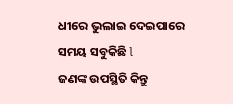ଧୀରେ ଭୁଲାଇ ଦେଇପାରେ
ସମୟ ସବୁକିଛି l
ଜଣଙ୍କ ଉପସ୍ଥିତି କିନ୍ତୁ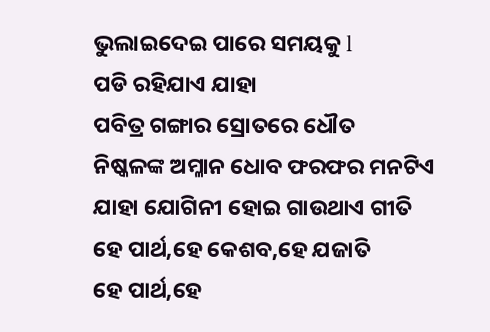ଭୁଲାଇଦେଇ ପାରେ ସମୟକୁ l
ପଡି ରହିଯାଏ ଯାହା
ପବିତ୍ର ଗଙ୍ଗାର ସ୍ରୋତରେ ଧୌତ
ନିଷ୍କଳଙ୍କ ଅମ୍ଳାନ ଧୋବ ଫରଫର ମନଟିଏ
ଯାହା ଯୋଗିନୀ ହୋଇ ଗାଉଥାଏ ଗୀତି
ହେ ପାର୍ଥ,ହେ କେଶବ,ହେ ଯଜାତି
ହେ ପାର୍ଥ,ହେ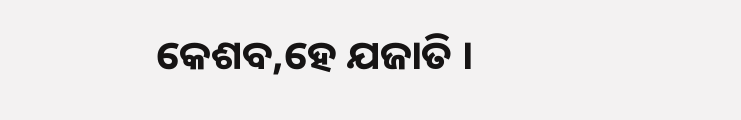କେଶବ,ହେ ଯଜାତି ।